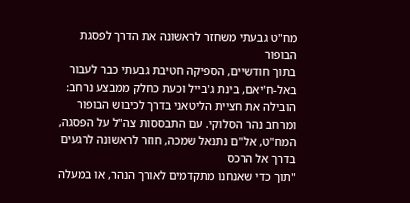מח"ט גבעתי משחזר לראשונה את הדרך לפסגת הבופור
בתוך חודשיים, הספיקה חטיבת גבעתי כבר לעבור באל-ח'יאם, בינת ג'בייל וכעת כחלק ממבצע נרחב: הובילה את חציית הליטאני בדרך לכיבוש הבופור ומרחב נהר הסלוקי. עם התבססות צה"ל על הפסגה, המח"ט, אל"ם נתנאל שמכה, חוזר לראשונה לרגעים בדרך אל הרכס
"תוך כדי שאנחנו מתקדמים לאורך הנהר, או במעלה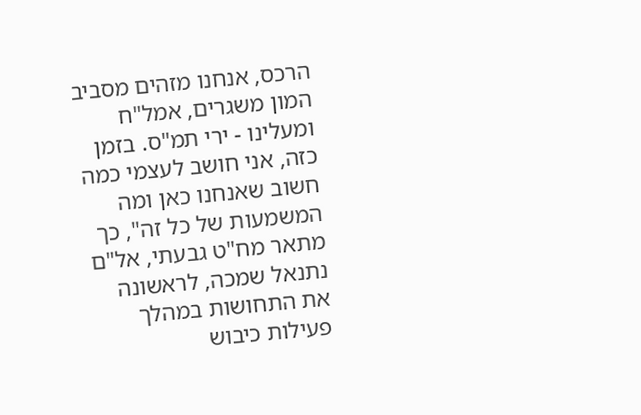הרכס, אנחנו מזהים מסביב המון משגרים, אמל"ח ומעלינו - ירי תמ"ס. בזמן כזה, אני חושב לעצמי כמה חשוב שאנחנו כאן ומה המשמעות של כל זה", כך מתאר מח"ט גבעתי, אל"ם נתנאל שמכה, לראשונה את התחושות במהלך פעילות כיבוש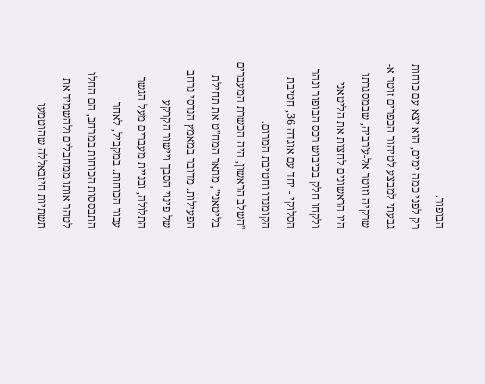הבופור.
רק לפני כמה ימים, הוא יצא עם כוחות גבעתי למבצע לטיהור הכפרים זוטר א-שרקיה וזוטר אל-ע'רביה, שבמסגרתו היו הראשונים לחצות את הליטאני ולקחו חלק בכיבוש רכס הבופור ונהר הסלוקי - יחד עם אוגדה 36, חטיבת הקומנדו וחטיבת המרום.
"השלב הראשון, היה הכשרת המעברים בליטאני", מתאר המח"ט את תחילת הפעילות. מדובר במאמץ הנדסי נרחב של פינוי הסבך ויישור הקרקע התלולה, ובניית מעברים מעל הגשר עבור הכוחות. במקביל, לאחר התבססות הכוחות במרחב, הם החלו לטהר אותו ממחבלים ולהשמיד את תשתיות חיזבאללה שהוטמעו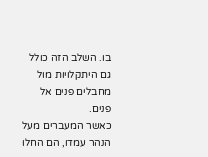בו. השלב הזה כולל גם היתקלויות מול מחבלים פנים אל פנים.
כאשר המעברים מעל הנהר עמדו, הם החלו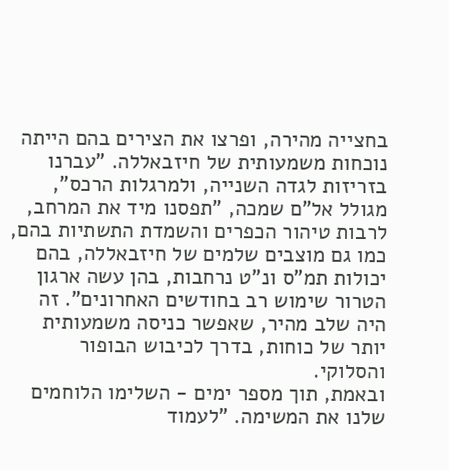בחצייה מהירה, ופרצו את הצירים בהם הייתה נוכחות משמעותית של חיזבאללה. "עברנו בזריזות לגדה השנייה, ולמרגלות הרכס", מגולל אל"ם שמכה, "תפסנו מיד את המרחב, לרבות טיהור הכפרים והשמדת התשתיות בהם, כמו גם מוצבים שלמים של חיזבאללה, בהם יכולות תמ"ס ונ"ט נרחבות, בהן עשה ארגון הטרור שימוש רב בחודשים האחרונים". זה היה שלב מהיר, שאפשר כניסה משמעותית יותר של כוחות, בדרך לכיבוש הבופור והסלוקי.
ובאמת, תוך מספר ימים - השלימו הלוחמים שלנו את המשימה. "לעמוד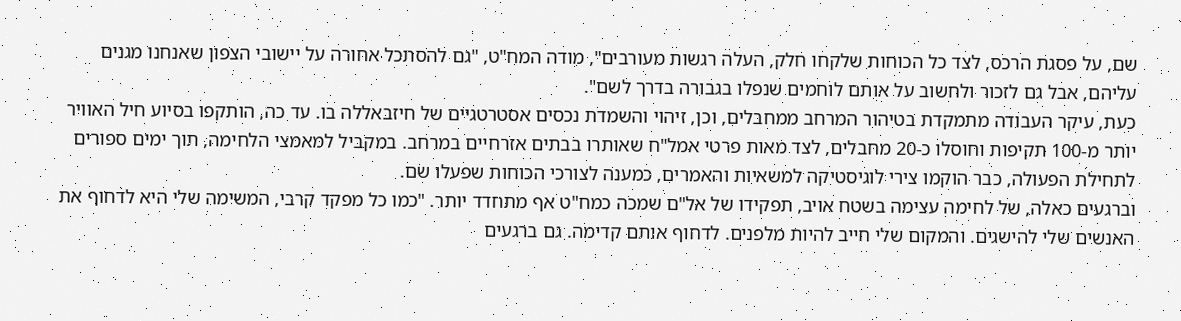שם, על פסגת הרכס, לצד כל הכוחות שלקחו חלק, העלה רגשות מעורבים", מודה המח"ט, "גם להסתכל אחורה על יישובי הצפון שאנחנו מגנים עליהם, אבל גם לזכור ולחשוב על אותם לוחמים שנפלו בגבורה בדרך לשם".
כעת, עיקר העבודה מתמקדת בטיהור המרחב ממחבלים, וכן, זיהוי והשמדת נכסים אסטרטגיים של חיזבאללה בו. עד כה, הותקפו בסיוע חיל האוויר יותר מ-100 תקיפות וחוסלו כ-20 מחבלים, לצד מאות פרטי אמל"ח שאותרו בבתים אזרחיים במרחב. במקביל למאמצי הלחימה, תוך ימים ספורים לתחילת הפעולה, כבר הוקמו צירי לוגיסטיקה למשאיות והאמרים, כמענה לצורכי הכוחות שפעלו שם.
וברגעים כאלה, של לחימה עצימה בשטח אויב, תפקידו של אל"ם שמכה כמח"ט אף מתחדד יותר. "כמו כל מפקד קרבי, המשימה שלי היא לדחוף את האנשים שלי להישגים. והמקום שלי חייב להיות מלפנים. לדחוף אותם קדימה. גם ברגעים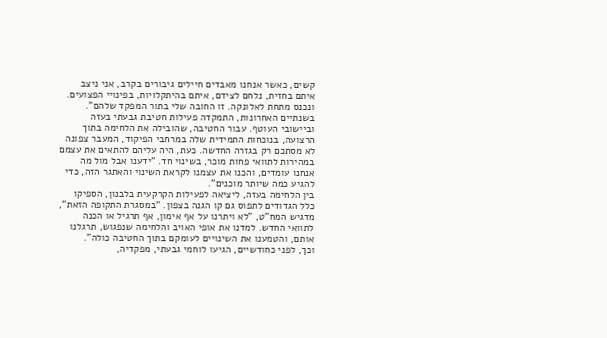קשים, כאשר אנחנו מאבדים חיילים גיבורים בקרב, אני ניצב איתם בחזית, נלחם לצידם, איתם בהיתקלויות, בפינויי הפצועים. ונכנס מתחת לאלונקה. זו החובה שלי בתור המפקד שלהם".
בשנתיים האחרונות, התמקדה פעילות חטיבת גבעתי בעזה וביישובי העוטף. עבור החטיבה, שהובילה את הלחימה בתוך הרצועה, בנוכחות התמידית שלה במרחבי הפיקוד, המעבר צפונה לא מסתכם רק בגזרה החדשה. כעת, היה עליהם להתאים את עצמם במהירות לתוואי פחות מוכר, בשינוי חד. "ידענו אבל מול מה אנחנו עומדים, והכנו את עצמנו לקראת השינוי והאתגר הזה, כדי להגיע כמה שיותר מוכנים".
בין הלחימה בעזה, ליציאה לפעילות הקרקעית בלבנון, הספיקו כלל הגדודים לתפוס גם קו הגנה בצפון. "במסגרת התקופה הזאת", מדגיש המח"ט, "לא ויתרנו על אף אימון, אף תרגיל או הכנה לתוואי החדש. למדנו את אופי האויב והלחימה שנפגוש, תרגלנו אותם, והטמענו את השינויים לעומקם בתוך החטיבה כולה".
וכך, לפני כחודשיים, הגיעו לוחמי גבעתי, מפקדיה,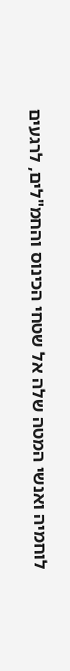לוחמיה ואנשי המטה שלה אל שטחי הכינוס והחמ"לים, לרגעים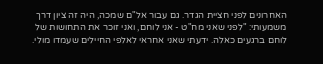האחרונים לפני חציית הגדר. גם עבור אל"ם שמכה, היה זה ציון דרך משמעותי: "לפני שאני מח"ט - אני לוחם, ואני זוכר את התחושות של לוחם ברגעים כאלה. ידעתי שאני אחראי לאלפי החיילים שעמדו מולי.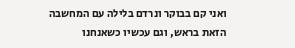ואני קם בבוקר ונרדם בלילה עם המחשבה הזאת בראש, וגם עכשיו כשאנחנו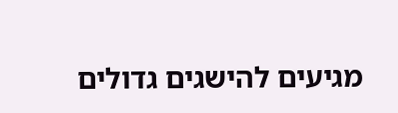מגיעים להישגים גדולים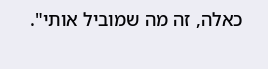כאלה, זה מה שמוביל אותי".